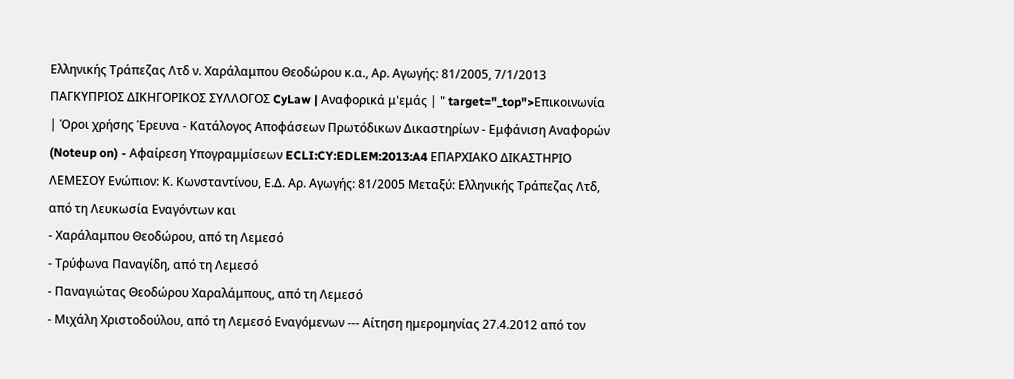Ελληνικής Τράπεζας Λτδ ν. Χαράλαμπου Θεοδώρου κ.α., Αρ. Αγωγής: 81/2005, 7/1/2013 ΠΑΓΚΥΠΡΙΟΣ ΔΙΚΗΓΟΡΙΚΟΣ ΣΥΛΛΟΓΟΣ CyLaw | Αναφορικά μ'εμάς | " target="_top">Επικοινωνία | Όροι χρήσης Έρευνα - Κατάλογος Αποφάσεων Πρωτόδικων Δικαστηρίων - Εμφάνιση Αναφορών (Noteup on) - Αφαίρεση Υπογραμμίσεων ECLI:CY:EDLEM:2013:A4 ΕΠΑΡΧΙΑΚΟ ΔΙΚΑΣΤΗΡΙΟ ΛΕΜΕΣΟΥ Ενώπιον: Κ. Κωνσταντίνου, Ε.Δ. Αρ. Αγωγής: 81/2005 Μεταξύ: Ελληνικής Τράπεζας Λτδ, από τη Λευκωσία Εναγόντων και
- Χαράλαμπου Θεοδώρου, από τη Λεμεσό
- Τρύφωνα Παναγίδη, από τη Λεμεσό
- Παναγιώτας Θεοδώρου Χαραλάμπους, από τη Λεμεσό
- Μιχάλη Χριστοδούλου, από τη Λεμεσό Εναγόμενων --- Αίτηση ημερομηνίας 27.4.2012 από τον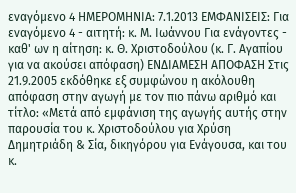εναγόμενο 4 ΗΜΕΡΟΜΗΝΙΑ: 7.1.2013 ΕΜΦΑΝΙΣΕΙΣ: Για εναγόμενο 4 - αιτητή: κ. Μ. Ιωάννου Για ενάγοντες - καθ' ων η αίτηση: κ. Θ. Χριστοδούλου (κ. Γ. Αγαπίου για να ακούσει απόφαση) ΕΝΔΙΑΜΕΣΗ ΑΠΟΦΑΣΗ Στις 21.9.2005 εκδόθηκε εξ συμφώνου η ακόλουθη απόφαση στην αγωγή με τον πιο πάνω αριθμό και τίτλο: «Μετά από εμφάνιση της αγωγής αυτής στην παρουσία του κ. Χριστοδούλου για Χρύση Δημητριάδη & Σία, δικηγόρου για Ενάγουσα, και του κ.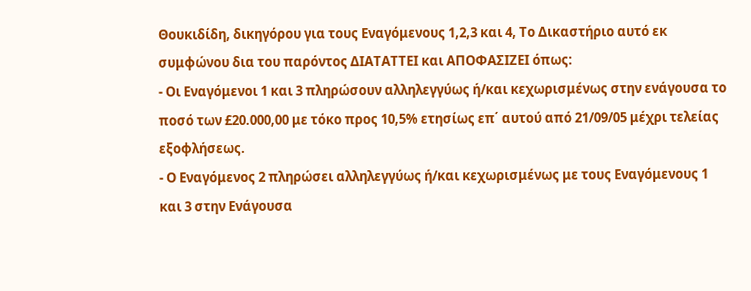Θουκιδίδη, δικηγόρου για τους Εναγόμενους 1,2,3 και 4, Το Δικαστήριο αυτό εκ συμφώνου δια του παρόντος ΔΙΑΤΑΤΤΕΙ και ΑΠΟΦΑΣΙΖΕΙ όπως:
- Οι Εναγόμενοι 1 και 3 πληρώσουν αλληλεγγύως ή/και κεχωρισμένως στην ενάγουσα το ποσό των £20.000,00 με τόκο προς 10,5% ετησίως επ΄ αυτού από 21/09/05 μέχρι τελείας εξοφλήσεως.
- Ο Εναγόμενος 2 πληρώσει αλληλεγγύως ή/και κεχωρισμένως με τους Εναγόμενους 1 και 3 στην Ενάγουσα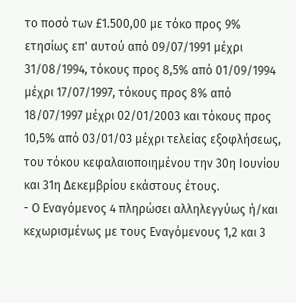το ποσό των £1.500,00 με τόκο προς 9% ετησίως επ' αυτού από 09/07/1991 μέχρι 31/08/1994, τόκους προς 8,5% από 01/09/1994 μέχρι 17/07/1997, τόκους προς 8% από 18/07/1997 μέχρι 02/01/2003 και τόκους προς 10,5% από 03/01/03 μέχρι τελείας εξοφλήσεως, του τόκου κεφαλαιοποιημένου την 30η Ιουνίου και 31η Δεκεμβρίου εκάστους έτους.
- Ο Εναγόμενος 4 πληρώσει αλληλεγγύως ή/και κεχωρισμένως με τους Εναγόμενους 1,2 και 3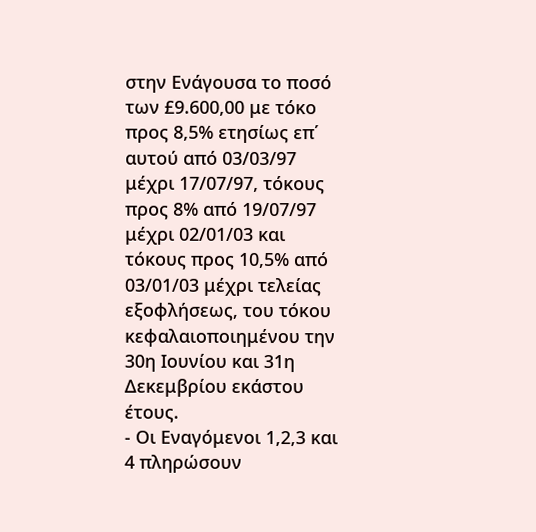στην Ενάγουσα το ποσό των £9.600,00 με τόκο προς 8,5% ετησίως επ΄ αυτού από 03/03/97 μέχρι 17/07/97, τόκους προς 8% από 19/07/97 μέχρι 02/01/03 και τόκους προς 10,5% από 03/01/03 μέχρι τελείας εξοφλήσεως, του τόκου κεφαλαιοποιημένου την 30η Ιουνίου και 31η Δεκεμβρίου εκάστου έτους.
- Οι Εναγόμενοι 1,2,3 και 4 πληρώσουν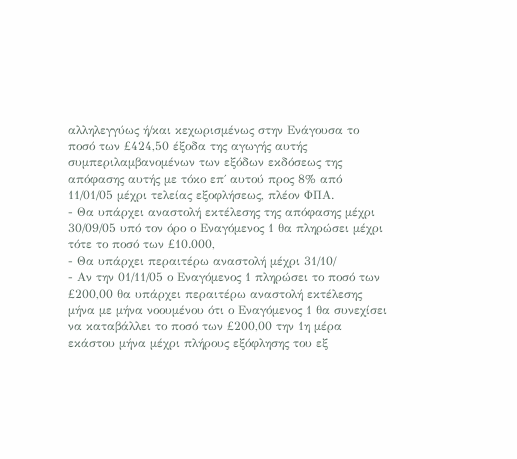αλληλεγγύως ή/και κεχωρισμένως στην Ενάγουσα το ποσό των £424,50 έξοδα της αγωγής αυτής συμπεριλαμβανομένων των εξόδων εκδόσεως της απόφασης αυτής με τόκο επ΄ αυτού προς 8% από 11/01/05 μέχρι τελείας εξοφλήσεως, πλέον ΦΠΑ.
- Θα υπάρχει αναστολή εκτέλεσης της απόφασης μέχρι 30/09/05 υπό τον όρο ο Εναγόμενος 1 θα πληρώσει μέχρι τότε το ποσό των £10.000,
- Θα υπάρχει περαιτέρω αναστολή μέχρι 31/10/
- Αν την 01/11/05 ο Εναγόμενος 1 πληρώσει το ποσό των £200,00 θα υπάρχει περαιτέρω αναστολή εκτέλεσης μήνα με μήνα νοουμένου ότι ο Εναγόμενος 1 θα συνεχίσει να καταβάλλει το ποσό των £200,00 την 1η μέρα εκάστου μήνα μέχρι πλήρους εξόφλησης του εξ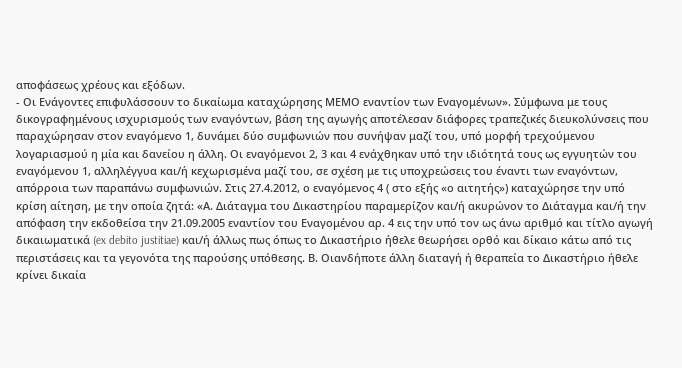αποφάσεως χρέους και εξόδων.
- Οι Ενάγοντες επιφυλάσσουν το δικαίωμα καταχώρησης ΜΕΜΟ εναντίον των Εναγομένων». Σύμφωνα με τους δικογραφημένους ισχυρισμούς των εναγόντων, βάση της αγωγής αποτέλεσαν διάφορες τραπεζικές διευκολύνσεις που παραχώρησαν στον εναγόμενο 1, δυνάμει δύο συμφωνιών που συνήψαν μαζί του, υπό μορφή τρεχούμενου λογαριασμού η μία και δανείου η άλλη. Οι εναγόμενοι 2, 3 και 4 ενάχθηκαν υπό την ιδιότητά τους ως εγγυητών του εναγόμενου 1, αλληλέγγυα και/ή κεχωρισμένα μαζί του, σε σχέση με τις υποχρεώσεις του έναντι των εναγόντων, απόρροια των παραπάνω συμφωνιών. Στις 27.4.2012, ο εναγόμενος 4 ( στο εξής «ο αιτητής») καταχώρησε την υπό κρίση αίτηση, με την οποία ζητά: «Α. Διάταγμα του Δικαστηρίου παραμερίζον και/ή ακυρώνον το Διάταγμα και/ή την απόφαση την εκδοθείσα την 21.09.2005 εναντίον του Εναγομένου αρ. 4 εις την υπό τον ως άνω αριθμό και τίτλο αγωγή δικαιωματικά (ex debito justitiae) και/ή άλλως πως όπως το Δικαστήριο ήθελε θεωρήσει ορθό και δίκαιο κάτω από τις περιστάσεις και τα γεγονότα της παρούσης υπόθεσης. Β. Οιανδήποτε άλλη διαταγή ή θεραπεία το Δικαστήριο ήθελε κρίνει δικαία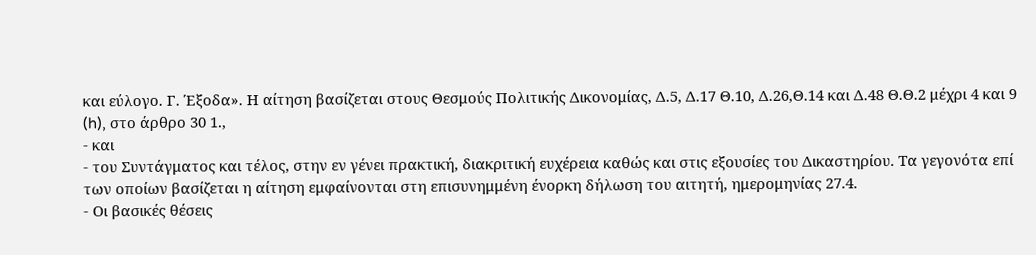και εύλογο. Γ. Έξοδα». Η αίτηση βασίζεται στους Θεσμούς Πολιτικής Δικονομίας, Δ.5, Δ.17 Θ.10, Δ.26,Θ.14 και Δ.48 Θ.Θ.2 μέχρι 4 και 9 (h), στο άρθρο 30 1.,
- και
- του Συντάγματος και τέλος, στην εν γένει πρακτική, διακριτική ευχέρεια καθώς και στις εξουσίες του Δικαστηρίου. Τα γεγονότα επί των οποίων βασίζεται η αίτηση εμφαίνονται στη επισυνημμένη ένορκη δήλωση του αιτητή, ημερομηνίας 27.4.
- Οι βασικές θέσεις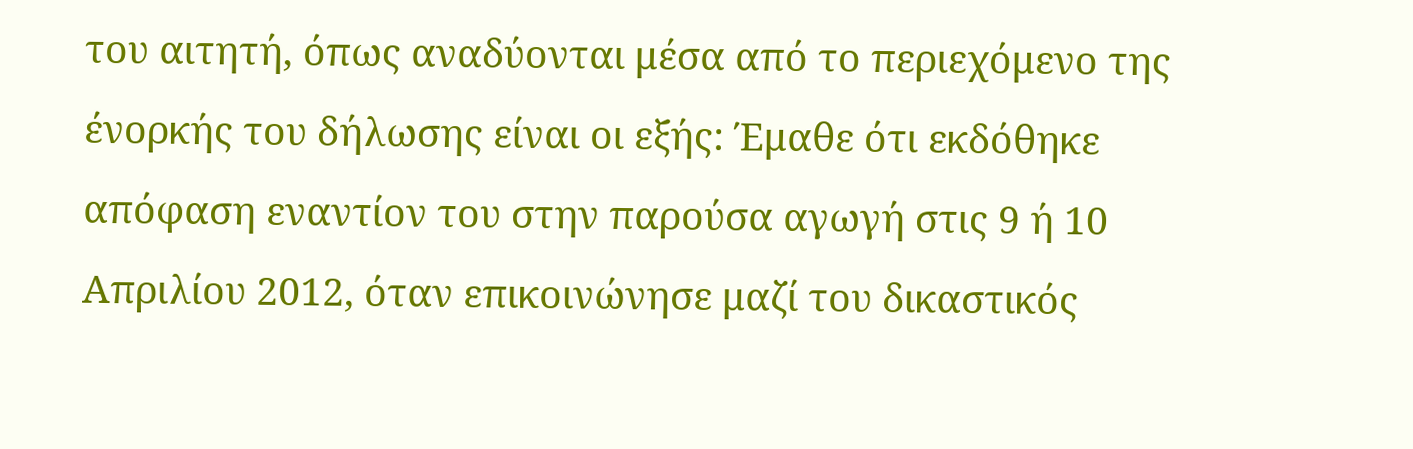του αιτητή, όπως αναδύονται μέσα από το περιεχόμενο της ένορκής του δήλωσης είναι οι εξής: Έμαθε ότι εκδόθηκε απόφαση εναντίον του στην παρούσα αγωγή στις 9 ή 10 Απριλίου 2012, όταν επικοινώνησε μαζί του δικαστικός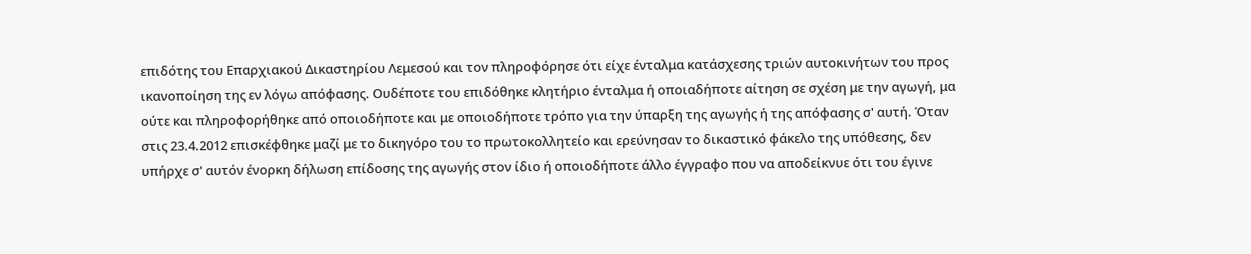επιδότης του Επαρχιακού Δικαστηρίου Λεμεσού και τον πληροφόρησε ότι είχε ένταλμα κατάσχεσης τριών αυτοκινήτων του προς ικανοποίηση της εν λόγω απόφασης. Ουδέποτε του επιδόθηκε κλητήριο ένταλμα ή οποιαδήποτε αίτηση σε σχέση με την αγωγή, μα ούτε και πληροφορήθηκε από οποιοδήποτε και με οποιοδήποτε τρόπο για την ύπαρξη της αγωγής ή της απόφασης σ' αυτή. Όταν στις 23.4.2012 επισκέφθηκε μαζί με το δικηγόρο του το πρωτοκολλητείο και ερεύνησαν το δικαστικό φάκελο της υπόθεσης, δεν υπήρχε σ' αυτόν ένορκη δήλωση επίδοσης της αγωγής στον ίδιο ή οποιοδήποτε άλλο έγγραφο που να αποδείκνυε ότι του έγινε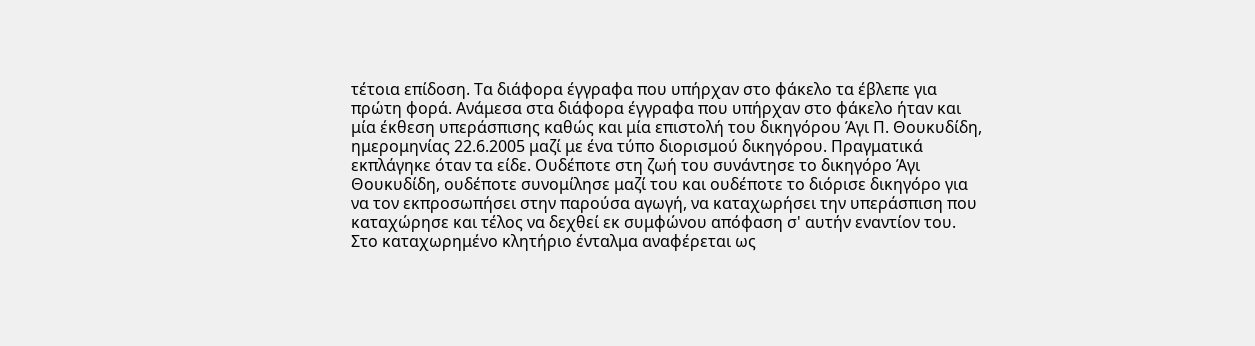τέτοια επίδοση. Τα διάφορα έγγραφα που υπήρχαν στο φάκελο τα έβλεπε για πρώτη φορά. Ανάμεσα στα διάφορα έγγραφα που υπήρχαν στο φάκελο ήταν και μία έκθεση υπεράσπισης καθώς και μία επιστολή του δικηγόρου Άγι Π. Θουκυδίδη, ημερομηνίας 22.6.2005 μαζί με ένα τύπο διορισμού δικηγόρου. Πραγματικά εκπλάγηκε όταν τα είδε. Ουδέποτε στη ζωή του συνάντησε το δικηγόρο Άγι Θουκυδίδη, ουδέποτε συνομίλησε μαζί του και ουδέποτε το διόρισε δικηγόρο για να τον εκπροσωπήσει στην παρούσα αγωγή, να καταχωρήσει την υπεράσπιση που καταχώρησε και τέλος να δεχθεί εκ συμφώνου απόφαση σ' αυτήν εναντίον του. Στο καταχωρημένο κλητήριο ένταλμα αναφέρεται ως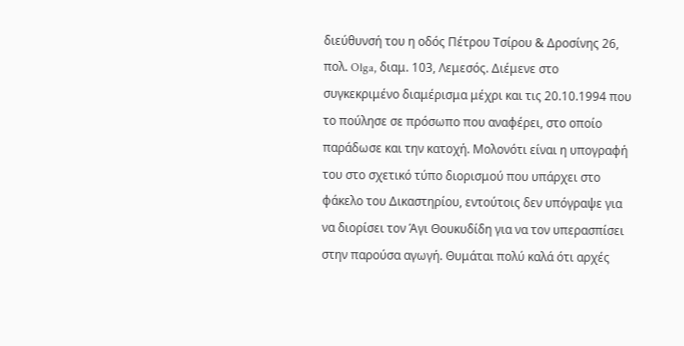διεύθυνσή του η οδός Πέτρου Τσίρου & Δροσίνης 26, πολ. Olga, διαμ. 103, Λεμεσός. Διέμενε στo συγκεκριμένο διαμέρισμα μέχρι και τις 20.10.1994 που το πούλησε σε πρόσωπο που αναφέρει, στο οποίο παράδωσε και την κατοχή. Μολονότι είναι η υπογραφή του στο σχετικό τύπο διορισμού που υπάρχει στο φάκελο του Δικαστηρίου, εντούτοις δεν υπόγραψε για να διορίσει τον Άγι Θουκυδίδη για να τον υπερασπίσει στην παρούσα αγωγή. Θυμάται πολύ καλά ότι αρχές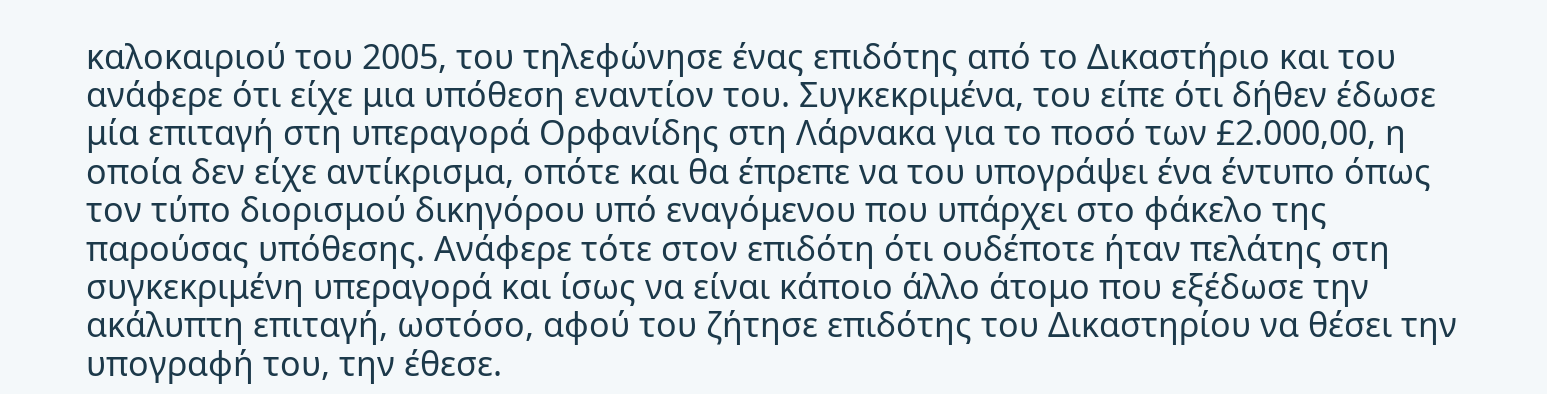καλοκαιριού του 2005, του τηλεφώνησε ένας επιδότης από το Δικαστήριο και του ανάφερε ότι είχε μια υπόθεση εναντίον του. Συγκεκριμένα, του είπε ότι δήθεν έδωσε μία επιταγή στη υπεραγορά Ορφανίδης στη Λάρνακα για το ποσό των £2.000,00, η οποία δεν είχε αντίκρισμα, οπότε και θα έπρεπε να του υπογράψει ένα έντυπο όπως τον τύπο διορισμού δικηγόρου υπό εναγόμενου που υπάρχει στο φάκελο της παρούσας υπόθεσης. Ανάφερε τότε στον επιδότη ότι ουδέποτε ήταν πελάτης στη συγκεκριμένη υπεραγορά και ίσως να είναι κάποιο άλλο άτομο που εξέδωσε την ακάλυπτη επιταγή, ωστόσο, αφού του ζήτησε επιδότης του Δικαστηρίου να θέσει την υπογραφή του, την έθεσε.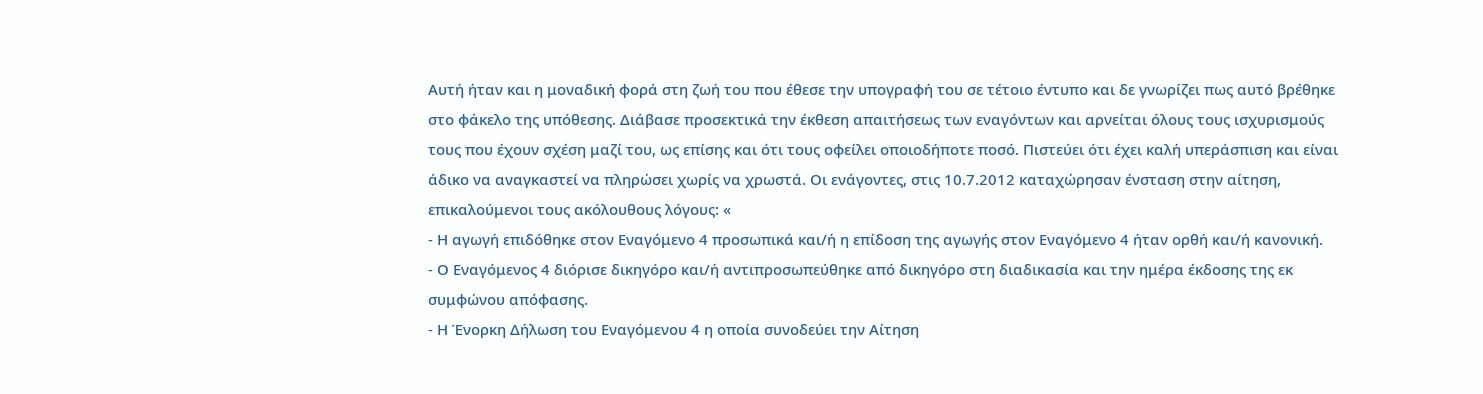Αυτή ήταν και η μοναδική φορά στη ζωή του που έθεσε την υπογραφή του σε τέτοιο έντυπο και δε γνωρίζει πως αυτό βρέθηκε στο φάκελο της υπόθεσης. Διάβασε προσεκτικά την έκθεση απαιτήσεως των εναγόντων και αρνείται όλους τους ισχυρισμούς τους που έχουν σχέση μαζί του, ως επίσης και ότι τους οφείλει οποιοδήποτε ποσό. Πιστεύει ότι έχει καλή υπεράσπιση και είναι άδικο να αναγκαστεί να πληρώσει χωρίς να χρωστά. Οι ενάγοντες, στις 10.7.2012 καταχώρησαν ένσταση στην αίτηση, επικαλούμενοι τους ακόλουθους λόγους: «
- Η αγωγή επιδόθηκε στον Εναγόμενο 4 προσωπικά και/ή η επίδοση της αγωγής στον Εναγόμενο 4 ήταν ορθή και/ή κανονική.
- Ο Εναγόμενος 4 διόρισε δικηγόρο και/ή αντιπροσωπεύθηκε από δικηγόρο στη διαδικασία και την ημέρα έκδοσης της εκ συμφώνου απόφασης.
- Η Ένορκη Δήλωση του Εναγόμενου 4 η οποία συνοδεύει την Αίτηση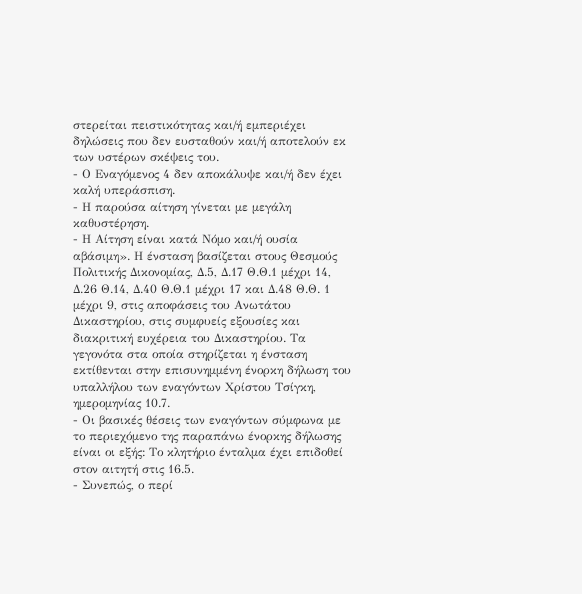στερείται πειστικότητας και/ή εμπεριέχει δηλώσεις που δεν ευσταθούν και/ή αποτελούν εκ των υστέρων σκέψεις του.
- Ο Εναγόμενος 4 δεν αποκάλυψε και/ή δεν έχει καλή υπεράσπιση.
- Η παρούσα αίτηση γίνεται με μεγάλη καθυστέρηση.
- Η Αίτηση είναι κατά Νόμο και/ή ουσία αβάσιμη». Η ένσταση βασίζεται στους Θεσμούς Πολιτικής Δικονομίας, Δ.5, Δ.17 Θ.Θ.1 μέχρι 14, Δ.26 Θ.14, Δ.40 Θ.Θ.1 μέχρι 17 και Δ.48 Θ.Θ. 1 μέχρι 9, στις αποφάσεις του Ανωτάτου Δικαστηρίου, στις συμφυείς εξουσίες και διακριτική ευχέρεια του Δικαστηρίου. Τα γεγονότα στα οποία στηρίζεται η ένσταση εκτίθενται στην επισυνημμένη ένορκη δήλωση του υπαλλήλου των εναγόντων Χρίστου Τσίγκη, ημερομηνίας 10.7.
- Οι βασικές θέσεις των εναγόντων σύμφωνα με το περιεχόμενο της παραπάνω ένορκης δήλωσης είναι οι εξής: Το κλητήριο ένταλμα έχει επιδοθεί στον αιτητή στις 16.5.
- Συνεπώς, ο περί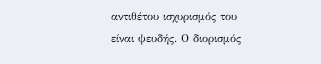αντιθέτου ισχυρισμός του είναι ψευδής. Ο διορισμός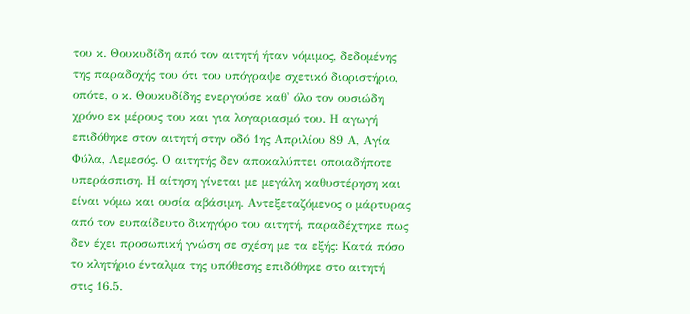του κ. Θουκυδίδη από τον αιτητή ήταν νόμιμος, δεδομένης της παραδοχής του ότι του υπόγραψε σχετικό διοριστήριο, οπότε, ο κ. Θουκυδίδης ενεργούσε καθ' όλο τον ουσιώδη χρόνο εκ μέρους του και για λογαριασμό του. Η αγωγή επιδόθηκε στον αιτητή στην οδό 1ης Απριλίου 89 Α, Αγία Φύλα, Λεμεσός. Ο αιτητής δεν αποκαλύπτει οποιαδήποτε υπεράσπιση. Η αίτηση γίνεται με μεγάλη καθυστέρηση και είναι νόμω και ουσία αβάσιμη. Αντεξεταζόμενος ο μάρτυρας από τον ευπαίδευτο δικηγόρο του αιτητή, παραδέχτηκε πως δεν έχει προσωπική γνώση σε σχέση με τα εξής: Κατά πόσο το κλητήριο ένταλμα της υπόθεσης επιδόθηκε στο αιτητή στις 16.5.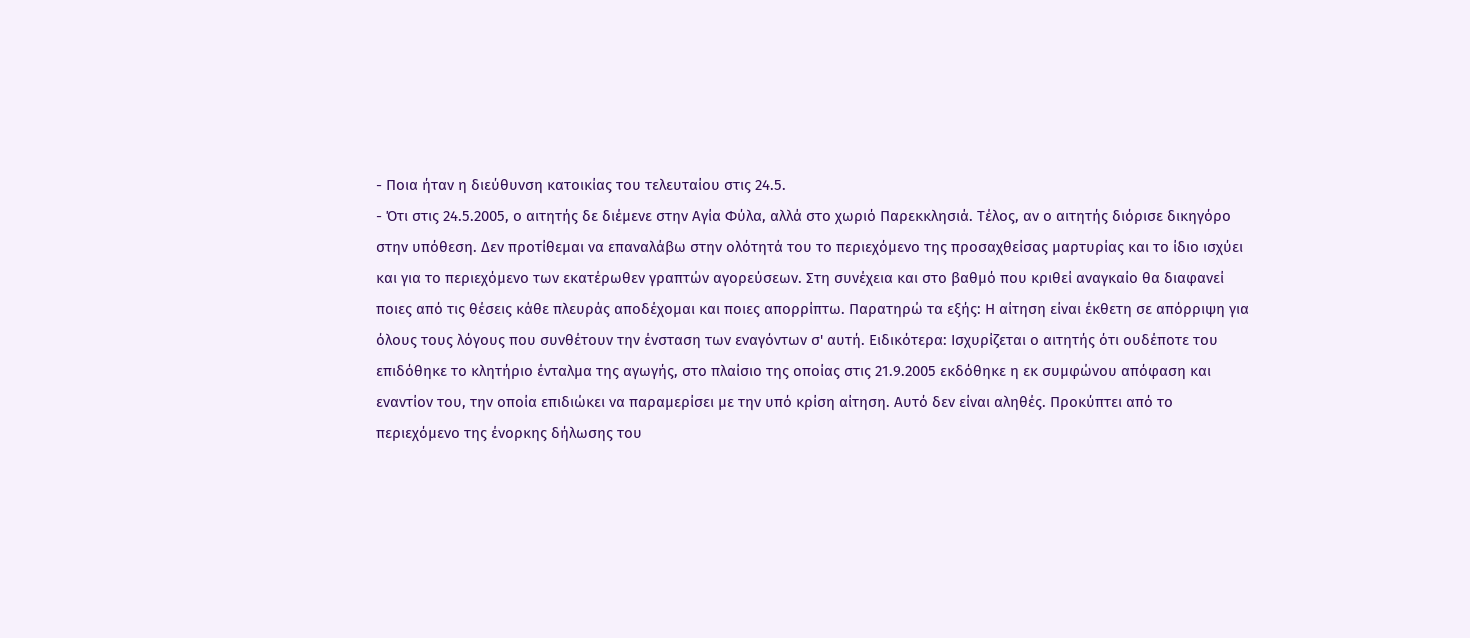- Ποια ήταν η διεύθυνση κατοικίας του τελευταίου στις 24.5.
- Ότι στις 24.5.2005, ο αιτητής δε διέμενε στην Αγία Φύλα, αλλά στο χωριό Παρεκκλησιά. Τέλος, αν ο αιτητής διόρισε δικηγόρο στην υπόθεση. Δεν προτίθεμαι να επαναλάβω στην ολότητά του το περιεχόμενο της προσαχθείσας μαρτυρίας και το ίδιο ισχύει και για το περιεχόμενο των εκατέρωθεν γραπτών αγορεύσεων. Στη συνέχεια και στο βαθμό που κριθεί αναγκαίο θα διαφανεί ποιες από τις θέσεις κάθε πλευράς αποδέχομαι και ποιες απορρίπτω. Παρατηρώ τα εξής: Η αίτηση είναι έκθετη σε απόρριψη για όλους τους λόγους που συνθέτουν την ένσταση των εναγόντων σ' αυτή. Ειδικότερα: Ισχυρίζεται ο αιτητής ότι ουδέποτε του επιδόθηκε το κλητήριο ένταλμα της αγωγής, στο πλαίσιο της οποίας στις 21.9.2005 εκδόθηκε η εκ συμφώνου απόφαση και εναντίον του, την οποία επιδιώκει να παραμερίσει με την υπό κρίση αίτηση. Αυτό δεν είναι αληθές. Προκύπτει από το περιεχόμενο της ένορκης δήλωσης του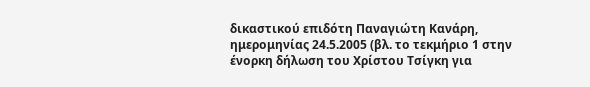δικαστικού επιδότη Παναγιώτη Κανάρη, ημερομηνίας 24.5.2005 (βλ. το τεκμήριο 1 στην ένορκη δήλωση του Χρίστου Τσίγκη για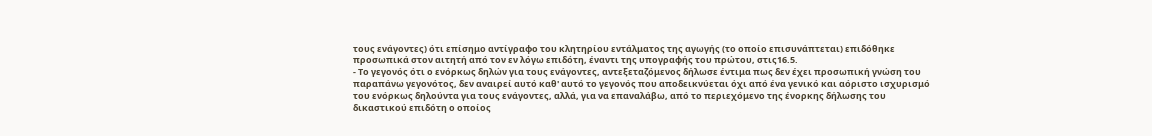τους ενάγοντες) ότι επίσημο αντίγραφο του κλητηρίου εντάλματος της αγωγής (το οποίο επισυνάπτεται) επιδόθηκε προσωπικά στον αιτητή από τον εν λόγω επιδότη, έναντι της υπογραφής του πρώτου, στις16.5.
- Το γεγονός ότι ο ενόρκως δηλών για τους ενάγοντες, αντεξεταζόμενος δήλωσε έντιμα πως δεν έχει προσωπική γνώση του παραπάνω γεγονότος, δεν αναιρεί αυτό καθ' αυτό το γεγονός που αποδεικνύεται όχι από ένα γενικό και αόριστο ισχυρισμό του ενόρκως δηλούντα για τους ενάγοντες, αλλά, για να επαναλάβω, από το περιεχόμενο της ένορκης δήλωσης του δικαστικού επιδότη ο οποίος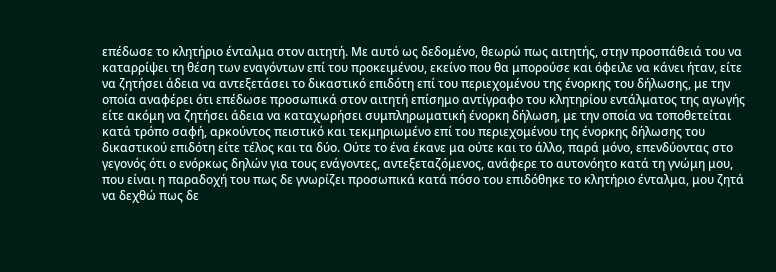επέδωσε το κλητήριο ένταλμα στον αιτητή. Με αυτό ως δεδομένο, θεωρώ πως αιτητής, στην προσπάθειά του να καταρρίψει τη θέση των εναγόντων επί του προκειμένου, εκείνο που θα μπορούσε και όφειλε να κάνει ήταν, είτε να ζητήσει άδεια να αντεξετάσει το δικαστικό επιδότη επί του περιεχομένου της ένορκης του δήλωσης, με την οποία αναφέρει ότι επέδωσε προσωπικά στον αιτητή επίσημο αντίγραφο του κλητηρίου εντάλματος της αγωγής είτε ακόμη να ζητήσει άδεια να καταχωρήσει συμπληρωματική ένορκη δήλωση, με την οποία να τοποθετείται κατά τρόπο σαφή, αρκούντος πειστικό και τεκμηριωμένο επί του περιεχομένου της ένορκης δήλωσης του δικαστικού επιδότη είτε τέλος και τα δύο. Ούτε το ένα έκανε μα ούτε και το άλλο, παρά μόνο, επενδύοντας στο γεγονός ότι ο ενόρκως δηλών για τους ενάγοντες, αντεξεταζόμενος, ανάφερε το αυτονόητο κατά τη γνώμη μου, που είναι η παραδοχή του πως δε γνωρίζει προσωπικά κατά πόσο του επιδόθηκε το κλητήριο ένταλμα, μου ζητά να δεχθώ πως δε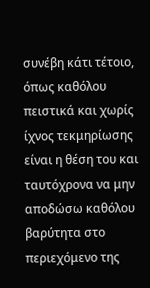συνέβη κάτι τέτοιο, όπως καθόλου πειστικά και χωρίς ίχνος τεκμηρίωσης είναι η θέση του και ταυτόχρονα να μην αποδώσω καθόλου βαρύτητα στο περιεχόμενο της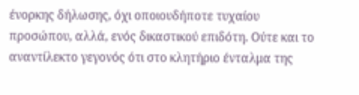ένορκης δήλωσης, όχι οποιουδήποτε τυχαίου προσώπου, αλλά, ενός δικαστικού επιδότη. Ούτε και το αναντίλεκτο γεγονός ότι στο κλητήριο ένταλμα της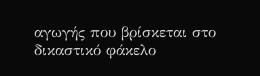αγωγής που βρίσκεται στο δικαστικό φάκελο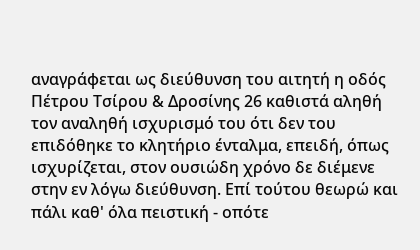αναγράφεται ως διεύθυνση του αιτητή η οδός Πέτρου Τσίρου & Δροσίνης 26 καθιστά αληθή τον αναληθή ισχυρισμό του ότι δεν του επιδόθηκε το κλητήριο ένταλμα, επειδή, όπως ισχυρίζεται, στον ουσιώδη χρόνο δε διέμενε στην εν λόγω διεύθυνση. Επί τούτου θεωρώ και πάλι καθ' όλα πειστική - οπότε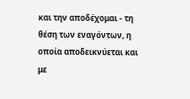και την αποδέχομαι - τη θέση των εναγόντων, η οποία αποδεικνύεται και με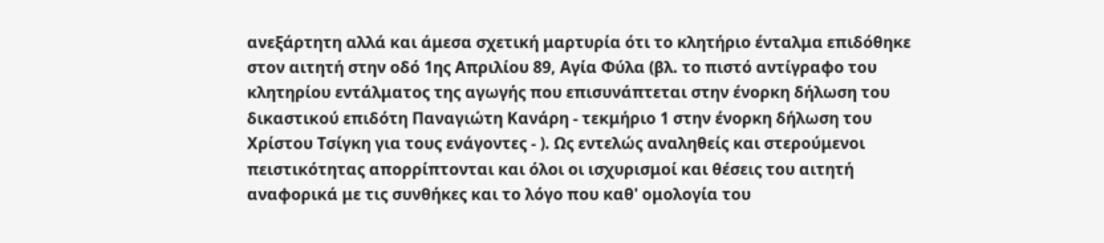ανεξάρτητη αλλά και άμεσα σχετική μαρτυρία ότι το κλητήριο ένταλμα επιδόθηκε στον αιτητή στην οδό 1ης Απριλίου 89, Αγία Φύλα (βλ. το πιστό αντίγραφο του κλητηρίου εντάλματος της αγωγής που επισυνάπτεται στην ένορκη δήλωση του δικαστικού επιδότη Παναγιώτη Κανάρη - τεκμήριο 1 στην ένορκη δήλωση του Χρίστου Τσίγκη για τους ενάγοντες - ). Ως εντελώς αναληθείς και στερούμενοι πειστικότητας απορρίπτονται και όλοι οι ισχυρισμοί και θέσεις του αιτητή αναφορικά με τις συνθήκες και το λόγο που καθ' ομολογία του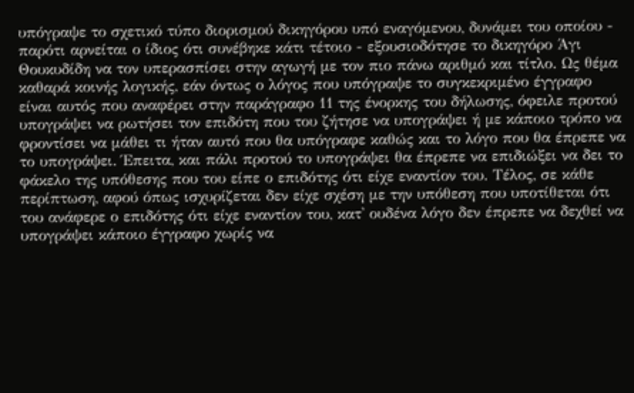υπόγραψε το σχετικό τύπο διορισμού δικηγόρου υπό εναγόμενου, δυνάμει του οποίου - παρότι αρνείται ο ίδιος ότι συνέβηκε κάτι τέτοιο - εξουσιοδότησε το δικηγόρο Άγι Θουκυδίδη να τον υπερασπίσει στην αγωγή με τον πιο πάνω αριθμό και τίτλο. Ως θέμα καθαρά κοινής λογικής, εάν όντως ο λόγος που υπόγραψε το συγκεκριμένο έγγραφο είναι αυτός που αναφέρει στην παράγραφο 11 της ένορκης του δήλωσης, όφειλε προτού υπογράψει να ρωτήσει τον επιδότη που του ζήτησε να υπογράψει ή με κάποιο τρόπο να φροντίσει να μάθει τι ήταν αυτό που θα υπόγραφε καθώς και το λόγο που θα έπρεπε να το υπογράψει. Έπειτα, και πάλι προτού το υπογράψει θα έπρεπε να επιδιώξει να δει το φάκελο της υπόθεσης που του είπε ο επιδότης ότι είχε εναντίον του. Τέλος, σε κάθε περίπτωση, αφού όπως ισχυρίζεται δεν είχε σχέση με την υπόθεση που υποτίθεται ότι του ανάφερε ο επιδότης ότι είχε εναντίον του, κατ' ουδένα λόγο δεν έπρεπε να δεχθεί να υπογράψει κάποιο έγγραφο χωρίς να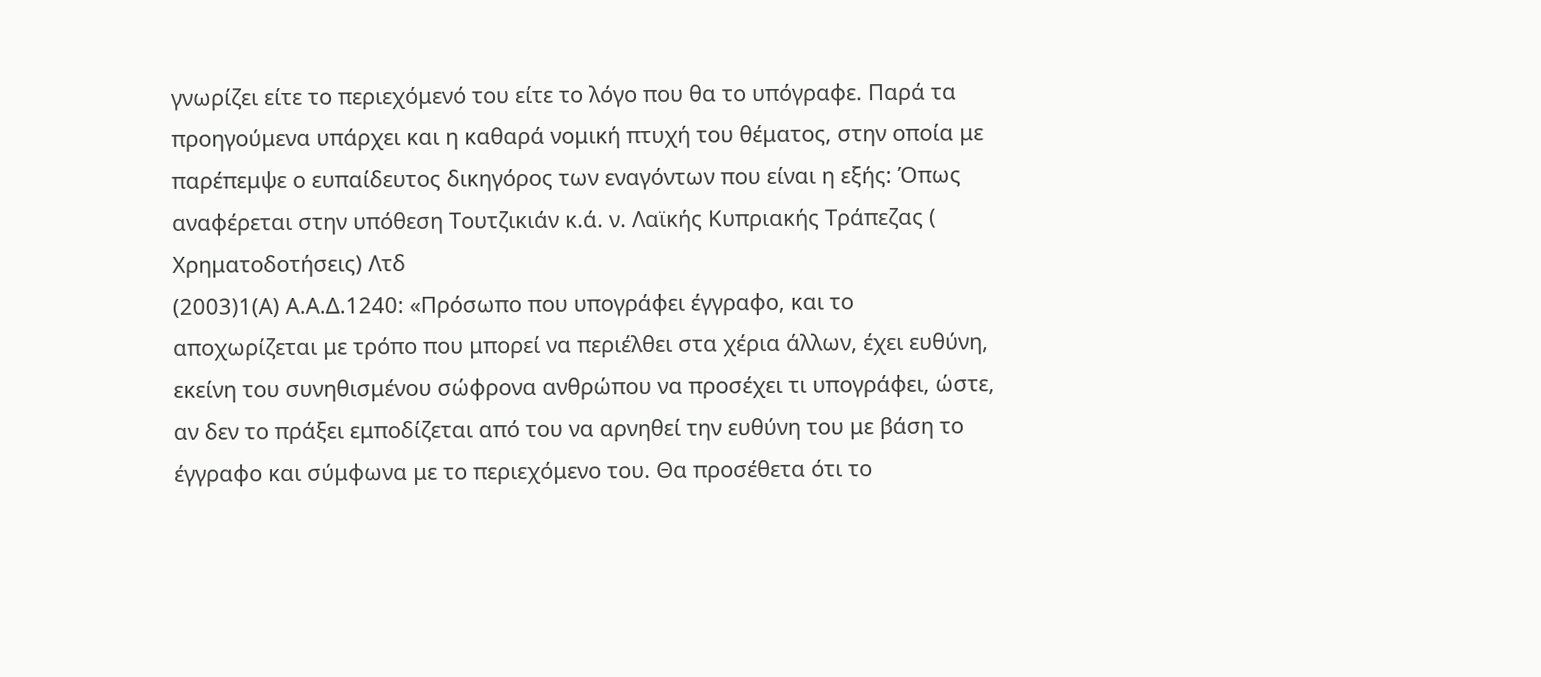γνωρίζει είτε το περιεχόμενό του είτε το λόγο που θα το υπόγραφε. Παρά τα προηγούμενα υπάρχει και η καθαρά νομική πτυχή του θέματος, στην οποία με παρέπεμψε ο ευπαίδευτος δικηγόρος των εναγόντων που είναι η εξής: Όπως αναφέρεται στην υπόθεση Τουτζικιάν κ.ά. ν. Λαϊκής Κυπριακής Τράπεζας ( Χρηματοδοτήσεις) Λτδ
(2003)1(Α) Α.Α.Δ.1240: «Πρόσωπο που υπογράφει έγγραφο, και το αποχωρίζεται με τρόπο που μπορεί να περιέλθει στα χέρια άλλων, έχει ευθύνη, εκείνη του συνηθισμένου σώφρονα ανθρώπου να προσέχει τι υπογράφει, ώστε, αν δεν το πράξει εμποδίζεται από του να αρνηθεί την ευθύνη του με βάση το έγγραφο και σύμφωνα με το περιεχόμενο του. Θα προσέθετα ότι το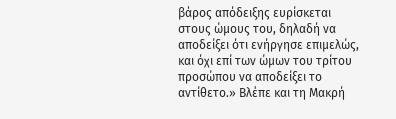βάρος απόδειξης ευρίσκεται στους ώμους του, δηλαδή να αποδείξει ότι ενήργησε επιμελώς, και όχι επί των ώμων του τρίτου προσώπου να αποδείξει το αντίθετο.» Βλέπε και τη Μακρή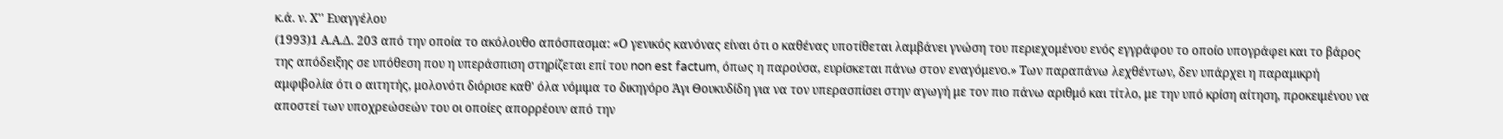κ.ά. ν. Χ'' Ευαγγέλου
(1993)1 Α.Α.Δ. 203 από την οποία το ακόλουθο απόσπασμα: «Ο γενικός κανόνας είναι ότι ο καθένας υποτίθεται λαμβάνει γνώση του περιεχομένου ενός εγγράφου το οποίο υπογράφει και το βάρος της απόδειξης σε υπόθεση που η υπεράσπιση στηρίζεται επί του non est factum, όπως η παρούσα, ευρίσκεται πάνω στον εναγόμενο.» Των παραπάνω λεχθέντων, δεν υπάρχει η παραμικρή αμφιβολία ότι ο αιτητής, μολονότι διόρισε καθ' όλα νόμιμα το δικηγόρο Άγι Θουκυδίδη για να τον υπερασπίσει στην αγωγή με τον πιο πάνω αριθμό και τίτλο, με την υπό κρίση αίτηση, προκειμένου να αποστεί των υποχρεώσεών του οι οποίες απορρέουν από την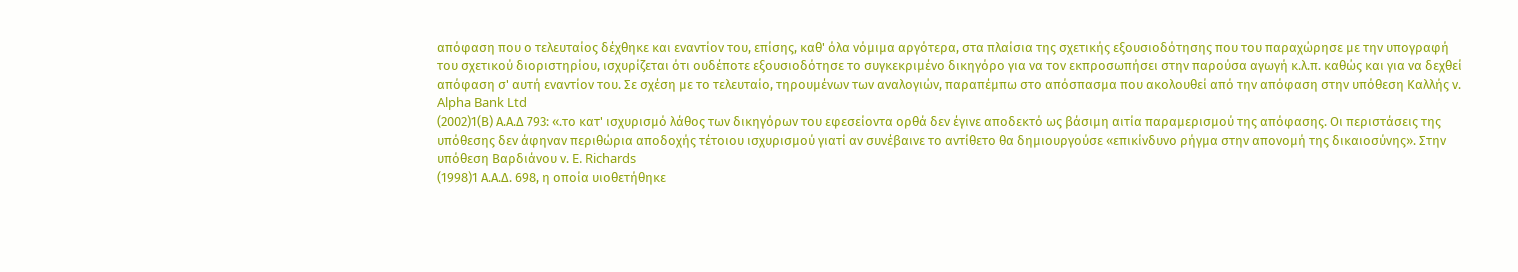απόφαση που ο τελευταίος δέχθηκε και εναντίον του, επίσης, καθ' όλα νόμιμα αργότερα, στα πλαίσια της σχετικής εξουσιοδότησης που του παραχώρησε με την υπογραφή του σχετικού διοριστηρίου, ισχυρίζεται ότι ουδέποτε εξουσιοδότησε το συγκεκριμένο δικηγόρο για να τον εκπροσωπήσει στην παρούσα αγωγή κ.λ.π. καθώς και για να δεχθεί απόφαση σ' αυτή εναντίον του. Σε σχέση με το τελευταίο, τηρουμένων των αναλογιών, παραπέμπω στο απόσπασμα που ακολουθεί από την απόφαση στην υπόθεση Καλλής ν. Alpha Bank Ltd
(2002)1(Β) Α.Α.Δ 793: «.το κατ' ισχυρισμό λάθος των δικηγόρων του εφεσείοντα ορθά δεν έγινε αποδεκτό ως βάσιμη αιτία παραμερισμού της απόφασης. Οι περιστάσεις της υπόθεσης δεν άφηναν περιθώρια αποδοχής τέτοιου ισχυρισμού γιατί αν συνέβαινε το αντίθετο θα δημιουργούσε «επικίνδυνο ρήγμα στην απονομή της δικαιοσύνης». Στην υπόθεση Βαρδιάνου ν. E. Richards
(1998)1 Α.Α.Δ. 698, η οποία υιοθετήθηκε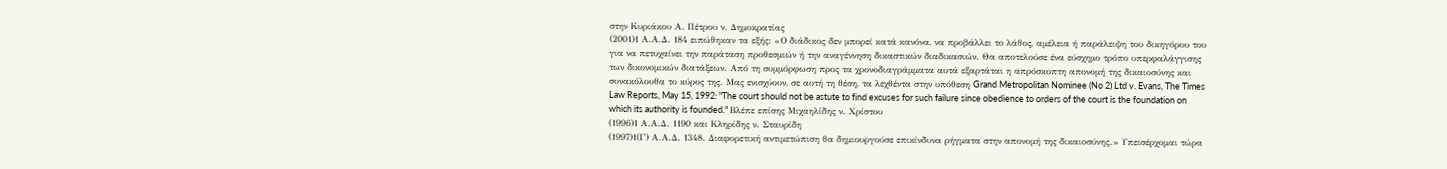στην Κυριάκου Α. Πέτρου ν. Δημοκρατίας
(2001)1 Α.Α.Δ. 184 ειπώθηκαν τα εξής: «Ο διάδικος δεν μπορεί κατά κανόνα, να προβάλλει το λάθος, αμέλεια ή παράλειψη του δικηγόρου του για να πετυχαίνει την παράταση προθεσμιών ή την αναγέννηση δικαστικών διαδικασιών. Θα αποτελούσε ένα εύσχημο τρόπο υπερφαλάγγισης των δικονομικών διατάξεων. Από τη συμμόρφωση προς τα χρονοδιαγράμματα αυτά εξαρτάται η απρόσκοπτη απονομή της δικαιοσύνης και συνακόλουθα το κύρος της. Μας ενισχύουν, σε αυτή τη θέση, τα λεχθέντα στην υπόθεση Grand Metropolitan Nominee (No 2) Ltd v. Evans, The Times Law Reports, May 15, 1992: "The court should not be astute to find excuses for such failure since obedience to orders of the court is the foundation on which its authority is founded." Βλέπε επίσης Μιχαηλίδης ν. Χρίστου
(1996)1 Α.Α.Δ. 1190 και Κληρίδης ν. Σταυρίδη
(1997)1(Γ) Α.Α.Δ. 1348. Διαφορετική αντιμετώπιση θα δημιουργούσε επικίνδυνα ρήγματα στην απονομή της δικαιοσύνης.» Υπεισέρχομαι τώρα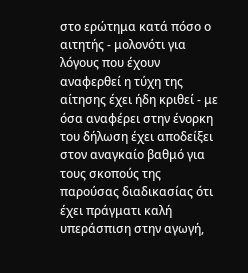στο ερώτημα κατά πόσο ο αιτητής - μολονότι για λόγους που έχουν αναφερθεί η τύχη της αίτησης έχει ήδη κριθεί - με όσα αναφέρει στην ένορκη του δήλωση έχει αποδείξει στον αναγκαίο βαθμό για τους σκοπούς της παρούσας διαδικασίας ότι έχει πράγματι καλή υπεράσπιση στην αγωγή,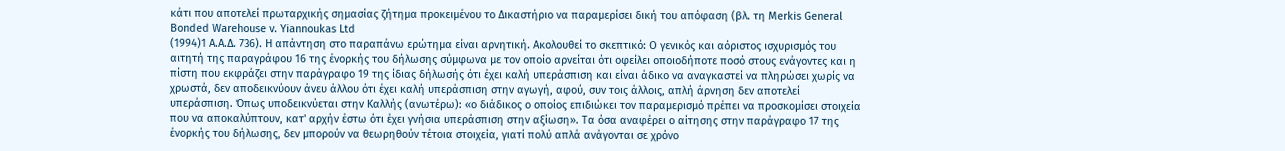κάτι που αποτελεί πρωταρχικής σημασίας ζήτημα προκειμένου το Δικαστήριο να παραμερίσει δική του απόφαση (βλ. τη Merkis General Bonded Warehouse v. Yiannoukas Ltd
(1994)1 A.A.Δ. 736). Η απάντηση στο παραπάνω ερώτημα είναι αρνητική. Ακολουθεί το σκεπτικό: Ο γενικός και αόριστος ισχυρισμός του αιτητή της παραγράφου 16 της ένορκής του δήλωσης σύμφωνα με τον οποίο αρνείται ότι οφείλει οποιοδήποτε ποσό στους ενάγοντες και η πίστη που εκφράζει στην παράγραφο 19 της ίδιας δήλωσής ότι έχει καλή υπεράσπιση και είναι άδικο να αναγκαστεί να πληρώσει χωρίς να χρωστά, δεν αποδεικνύουν άνευ άλλου ότι έχει καλή υπεράσπιση στην αγωγή, αφού, συν τοις άλλοις, απλή άρνηση δεν αποτελεί υπεράσπιση. Όπως υποδεικνύεται στην Καλλής (ανωτέρω): «ο διάδικος ο οποίος επιδιώκει τον παραμερισμό πρέπει να προσκομίσει στοιχεία που να αποκαλύπτουν, κατ' αρχήν έστω ότι έχει γνήσια υπεράσπιση στην αξίωση». Τα όσα αναφέρει ο αίτησης στην παράγραφο 17 της ένορκής του δήλωσης, δεν μπορούν να θεωρηθούν τέτοια στοιχεία, γιατί πολύ απλά ανάγονται σε χρόνο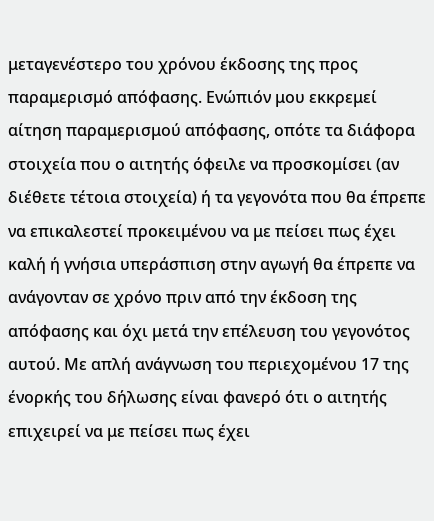μεταγενέστερο του χρόνου έκδοσης της προς παραμερισμό απόφασης. Ενώπιόν μου εκκρεμεί αίτηση παραμερισμού απόφασης, οπότε τα διάφορα στοιχεία που ο αιτητής όφειλε να προσκομίσει (αν διέθετε τέτοια στοιχεία) ή τα γεγονότα που θα έπρεπε να επικαλεστεί προκειμένου να με πείσει πως έχει καλή ή γνήσια υπεράσπιση στην αγωγή θα έπρεπε να ανάγονταν σε χρόνο πριν από την έκδοση της απόφασης και όχι μετά την επέλευση του γεγονότος αυτού. Με απλή ανάγνωση του περιεχομένου 17 της ένορκής του δήλωσης είναι φανερό ότι ο αιτητής επιχειρεί να με πείσει πως έχει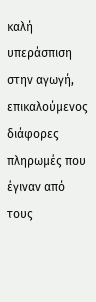καλή υπεράσπιση στην αγωγή, επικαλούμενος διάφορες πληρωμές που έγιναν από τους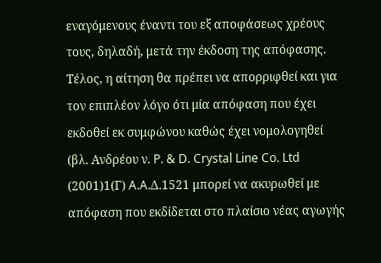εναγόμενους έναντι του εξ αποφάσεως χρέους τους, δηλαδή, μετά την έκδοση της απόφασης. Τέλος, η αίτηση θα πρέπει να απορριφθεί και για τον επιπλέον λόγο ότι μία απόφαση που έχει εκδοθεί εκ συμφώνου καθώς έχει νομολογηθεί (βλ. Ανδρέου ν. P. & D. Crystal Line Co. Ltd
(2001)1(Γ) A.A.Δ.1521 μπορεί να ακυρωθεί με απόφαση που εκδίδεται στο πλαίσιο νέας αγωγής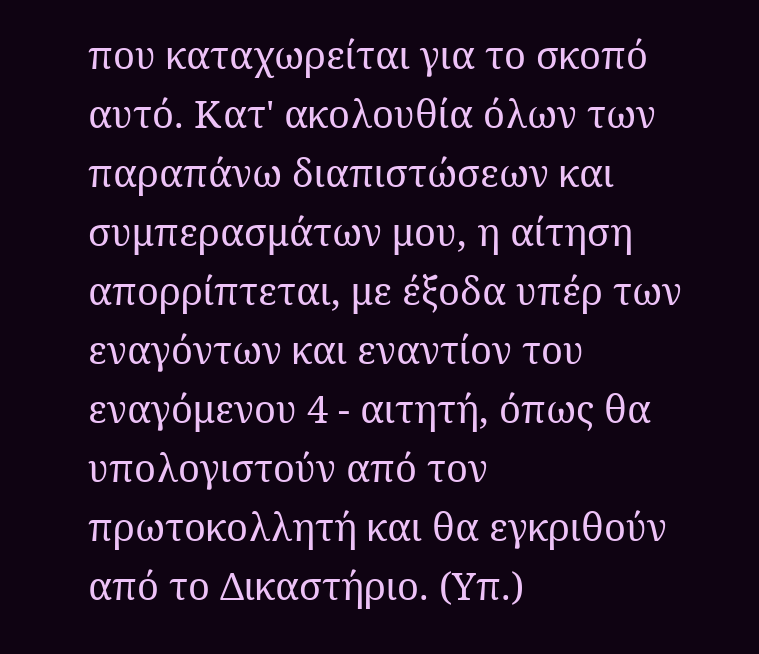που καταχωρείται για το σκοπό αυτό. Κατ' ακολουθία όλων των παραπάνω διαπιστώσεων και συμπερασμάτων μου, η αίτηση απορρίπτεται, με έξοδα υπέρ των εναγόντων και εναντίον του εναγόμενου 4 - αιτητή, όπως θα υπολογιστούν από τον πρωτοκολλητή και θα εγκριθούν από το Δικαστήριο. (Υπ.)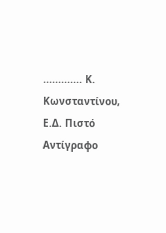............. Κ. Κωνσταντίνου, Ε.Δ. Πιστό Αντίγραφο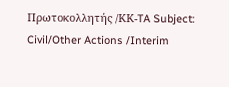Πρωτοκολλητής /ΚΚ-TA Subject: Civil/Other Actions /Interim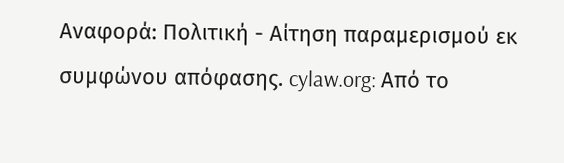Αναφορά: Πολιτική - Αίτηση παραμερισμού εκ συμφώνου απόφασης. cylaw.org: Από το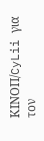ΚΙΝOΠ/CyLii για τον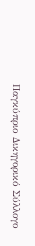Παγκύπριο Δικηγορικό Σύλλογο